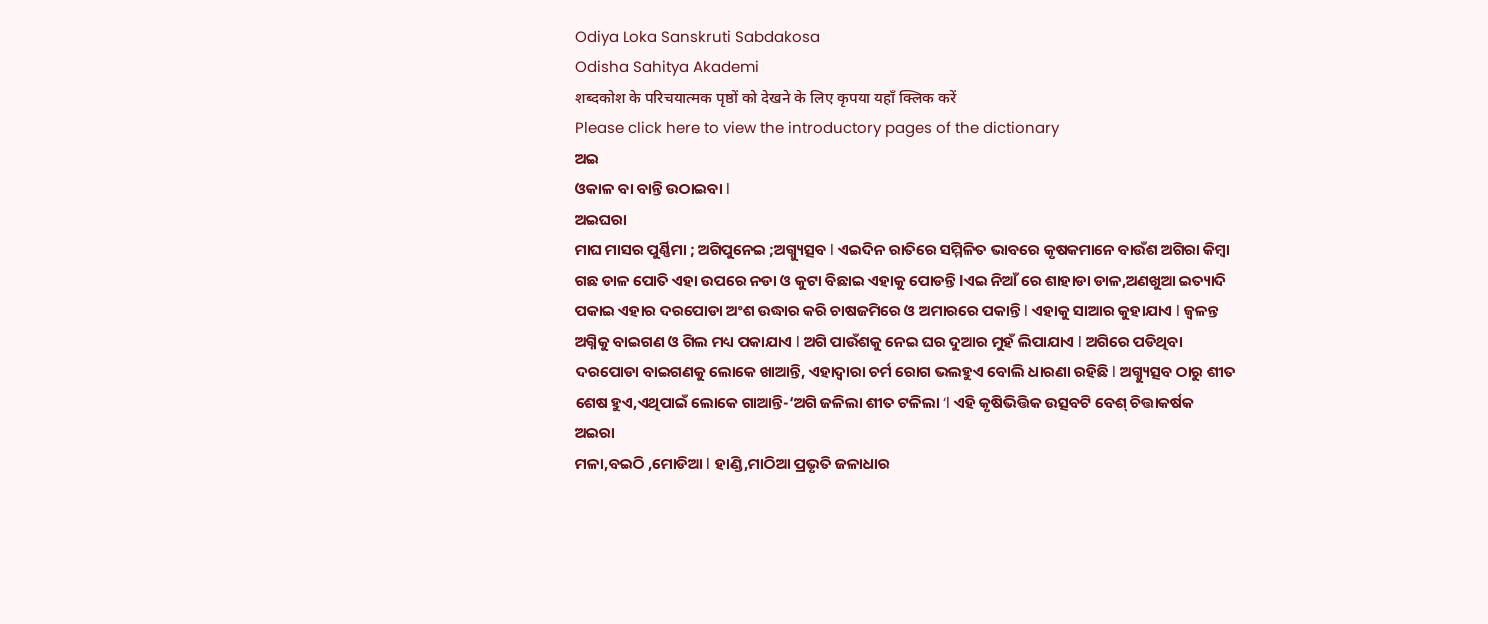Odiya Loka Sanskruti Sabdakosa
Odisha Sahitya Akademi
शब्दकोश के परिचयात्मक पृष्ठों को देखने के लिए कृपया यहाँ क्लिक करें
Please click here to view the introductory pages of the dictionary
ଅଇ
ଓକାଳ ବା ବାନ୍ତି ଉଠାଇବା l
ଅଇଘରା
ମାଘ ମାସର ପୁର୍ଣ୍ଣିମା ; ଅଗିପୁନେଇ ;ଅଗ୍ନ୍ୟୁତ୍ସବ l ଏଇଦିନ ରାତିରେ ସମ୍ମିଳିତ ଭାବରେ କୃଷକମାନେ ବାଉଁଶ ଅଗିରା କିମ୍ବା ଗଛ ଡାଳ ପୋତି ଏହା ଉପରେ ନଡା ଓ କୁଟା ବିଛାଇ ଏହାକୁ ପୋଡନ୍ତି lଏଇ ନିଆଁ ରେ ଶାହାଡା ଡାଳ,ଅଣଖୁଆ ଇତ୍ୟାଦି ପକାଇ ଏହାର ଦରପୋଡା ଅଂଶ ଉଦ୍ଧାର କରି ଚାଷଜମିରେ ଓ ଅମାରରେ ପକାନ୍ତି l ଏହାକୁ ସାଆର କୁହାଯାଏ l ଜ୍ୱଳନ୍ତ ଅଗ୍ନିକୁ ବାଇଗଣ ଓ ଗିଲ ମଧ୍ୟ ପକାଯାଏ l ଅଗି ପାଉଁଶକୁ ନେଇ ଘର ଦୁଆର ମୁହଁ ଲିପାଯାଏ l ଅଗିରେ ପଡିଥିବା ଦରପୋଡା ବାଇଗଣକୁ ଲୋକେ ଖାଆନ୍ତି, ଏହାଦ୍ୱାରା ଚର୍ମ ରୋଗ ଭଲହୁଏ ବୋଲି ଧାରଣା ରହିଛି l ଅଗ୍ନ୍ୟୁତ୍ସବ ଠାରୁ ଶୀତ ଶେଷ ହୁଏ,ଏଥିପାଇଁ ଲୋକେ ଗାଆନ୍ତି-‘ଅଗି ଜଳିଲା ଶୀତ ଟଳିଲା ‘l ଏହି କୃଷିଭିତ୍ତିକ ଉତ୍ସବଟି ବେଶ୍ ଚିତ୍ତାକର୍ଷକ
ଅଇରା
ମଳା,ବଇଠି ,ମୋଡିଆ l ହାଣ୍ଡି,ମାଠିଆ ପ୍ରଭୃତି ଜଳାଧାର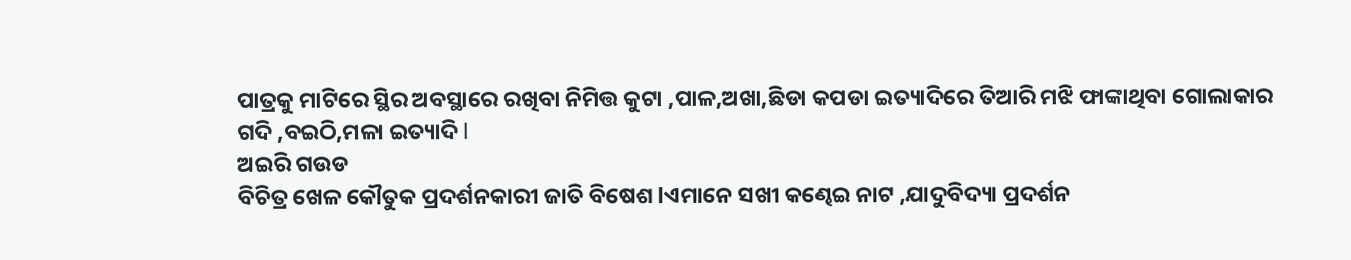ପାତ୍ରକୁ ମାଟିରେ ସ୍ଥିର ଅବସ୍ଥାରେ ରଖିବା ନିମିତ୍ତ କୁଟା ,ପାଳ,ଅଖା,ଛିଡା କପଡା ଇତ୍ୟାଦିରେ ତିଆରି ମଝି ଫାଙ୍କାଥିବା ଗୋଲାକାର ଗଦି ,ବଇଠି,ମଳା ଇତ୍ୟାଦି l
ଅଇରି ଗଉଡ
ବିଚିତ୍ର ଖେଳ କୌତୁକ ପ୍ରଦର୍ଶନକାରୀ ଜାତି ବିଷେଶ lଏମାନେ ସଖୀ କଣ୍ଢେଇ ନାଟ ,ଯାଦୁବିଦ୍ୟା ପ୍ରଦର୍ଶନ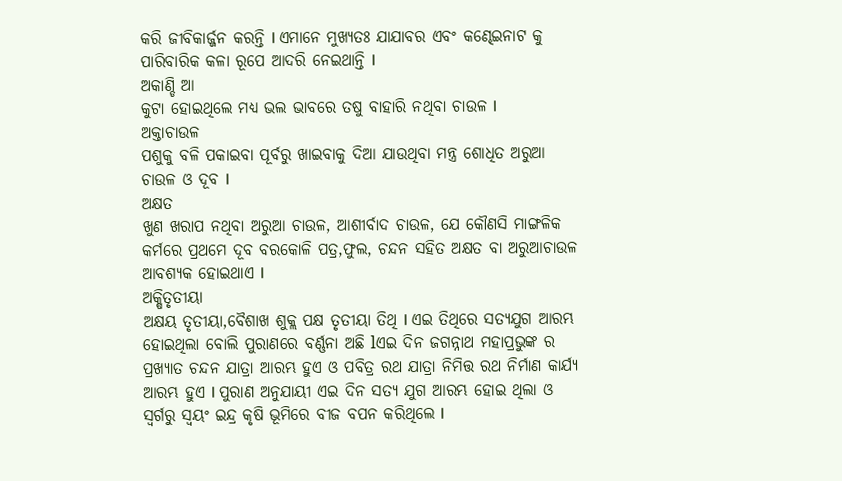କରି ଜୀବିକାର୍ଜ୍ଜନ କରନ୍ତି l ଏମାନେ ମୁଖ୍ୟତଃ ଯାଯାବର ଏବଂ କଣ୍ଢେଇନାଟ କୁ ପାରିବାରିକ କଳା ରୂପେ ଆଦରି ନେଇଥାନ୍ତି l
ଅକାଣ୍ଡି ଆ
କୁଟା ହୋଇଥିଲେ ମଧ୍ୟ ଭଲ ଭାବରେ ତଷୁ ବାହାରି ନଥିବା ଚାଉଳ l
ଅକ୍ତାଚାଉଳ
ପଶୁକୁ ବଳି ପକାଇବା ପୂର୍ବରୁ ଖାଇବାକୁ ଦିଆ ଯାଉଥିବା ମନ୍ତ୍ର ଶୋଧିତ ଅରୁଆ ଚାଉଳ ଓ ଦୂବ l
ଅକ୍ଷତ
ଖୁଣ ଖରାପ ନଥିବା ଅରୁଆ ଚାଉଳ, ଆଶୀର୍ବାଦ ଚାଉଳ, ଯେ କୌଣସି ମାଙ୍ଗଳିକ କର୍ମରେ ପ୍ରଥମେ ଦୂବ ବରକୋଳି ପତ୍ର,ଫୁଲ, ଚନ୍ଦନ ସହିତ ଅକ୍ଷତ ବା ଅରୁଆଚାଉଳ ଆବଶ୍ୟକ ହୋଇଥାଏ l
ଅକ୍ଷିତୃତୀୟା
ଅକ୍ଷୟ ତୃତୀୟା,ବୈଶାଖ ଶୁକ୍ଲ ପକ୍ଷ ତୃତୀୟା ତିଥି l ଏଇ ତିଥିରେ ସତ୍ୟଯୁଗ ଆରମ୍ଭ ହୋଇଥିଲା ବୋଲି ପୁରାଣରେ ବର୍ଣ୍ଣନା ଅଛି lଏଇ ଦିନ ଜଗନ୍ନାଥ ମହାପ୍ରଭୁଙ୍କ ର ପ୍ରଖ୍ୟାତ ଚନ୍ଦନ ଯାତ୍ରା ଆରମ୍ଭ ହୁଏ ଓ ପବିତ୍ର ରଥ ଯାତ୍ରା ନିମିତ୍ତ ରଥ ନିର୍ମାଣ କାର୍ଯ୍ୟ ଆରମ୍ଭ ହୁଏ l ପୁରାଣ ଅନୁଯାୟୀ ଏଇ ଦିନ ସତ୍ୟ ଯୁଗ ଆରମ୍ଭ ହୋଇ ଥିଲା ଓ ସ୍ୱର୍ଗରୁ ସ୍ୱୟଂ ଇନ୍ଦ୍ର କୃଷି ଭୂମିରେ ବୀଜ ବପନ କରିଥିଲେ l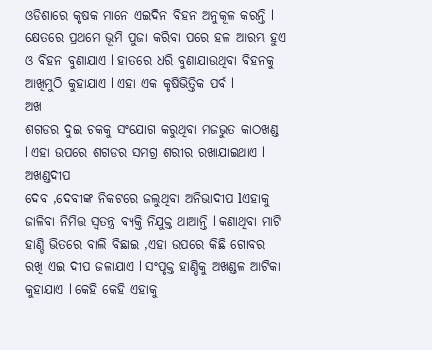ଓଡିଶାରେ କୃଷକ ମାନେ ଏଇଦିନ ବିହନ ଅନୁକୂଳ କରନ୍ତି l କ୍ଷେତରେ ପ୍ରଥମେ ଭୂମି ପୁଜା କରିବା ପରେ ହଳ ଆରମ୍ଭ ହୁଏ ଓ ବିହନ ବୁଣାଯାଏ l ହାତରେ ଧରି ବୁଣାଯାଉଥିବା ବିହନକୁ ଆଖିମୁଠି କୁହାଯାଏ l ଏହା ଏକ କୃଷିଭିତ୍ତିକ ପର୍ବ l
ଅଖ
ଶଗଡର ଦୁଇ ଚକକୁ ସଂଯୋଗ କରୁଥିବା ମଜଭୁତ କାଠଖଣ୍ଡ l ଏହା ଉପରେ ଶଗଡର ସମଗ୍ର ଶରୀର ରଖାଯାଇଥାଏ l
ଅଖଣ୍ଡଦୀପ
ଦେବ ,ଦେବୀଙ୍କ ନିକଟରେ ଜଲୁଥିବା ଅନିଭାଦୀପ lଏହାକୁ ଜାଳିବା ନିମିତ୍ତ ସ୍ୱତନ୍ତ୍ର ବ୍ୟକ୍ତି ନିଯୁକ୍ତ ଥାଆନ୍ତି l କଣାଥିବା ମାଟି ହାଣ୍ଡି ଭିତରେ ବାଲି ବିଛାଇ ,ଏହା ଉପରେ କିଛି ଗୋବର ରଖି ଏଇ ଦୀପ ଜଳାଯାଏ l ସଂପୃକ୍ତ ହାଣ୍ଡିକୁ ଅଖଣ୍ଡଳ ଆଟିକା କୁହାଯାଏ l କେହି କେହି ଏହାକୁ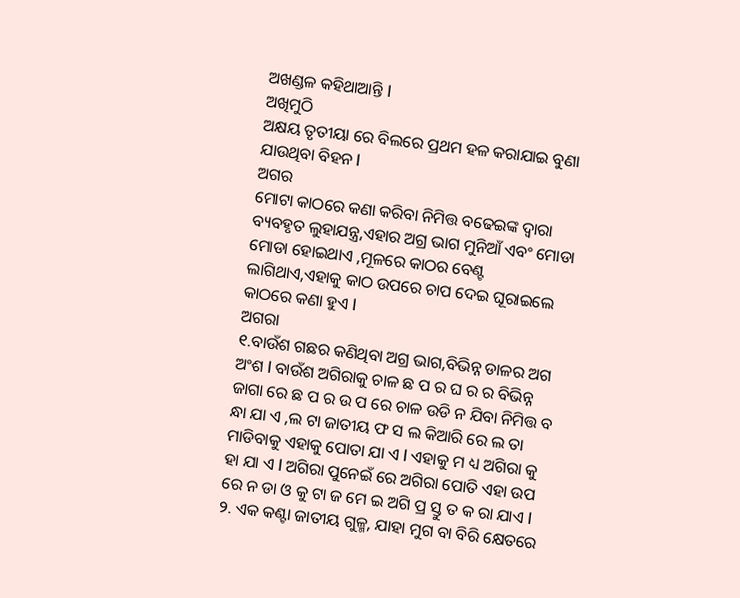ଅଖଣ୍ଡଳ କହିଥାଆନ୍ତି l
ଅଖିମୁଠି
ଅକ୍ଷୟ ତୃତୀୟା ରେ ବିଲରେ ପ୍ରଥମ ହଳ କରାଯାଇ ବୁଣା ଯାଉଥିବା ବିହନ l
ଅଗର
ମୋଟା କାଠରେ କଣା କରିବା ନିମିତ୍ତ ବଢେଇଙ୍କ ଦ୍ୱାରା ବ୍ୟବହୃତ ଲୁହାଯନ୍ତ୍ର,ଏହାର ଅଗ୍ର ଭାଗ ମୁନିଆଁ ଏବଂ ମୋଡା ମୋଡା ହୋଇଥାଏ ,ମୂଳରେ କାଠର ବେଣ୍ଟ ଲାଗିଥାଏ,ଏହାକୁ କାଠ ଉପରେ ଚାପ ଦେଇ ଘୂରାଇଲେ କାଠରେ କଣା ହୁଏ l
ଅଗରା
୧.ବାଉଁଶ ଗଛର କଣିଥିବା ଅଗ୍ର ଭାଗ,ବିଭିନ୍ନ ଡାଳର ଅଗ ଅଂଶ l ବାଉଁଶ ଅଗିରାକୁ ଚାଳ ଛ ପ ର ଘ ର ର ବିଭିନ୍ନ ଜାଗା ରେ ଛ ପ ର ଉ ପ ରେ ଚାଳ ଉଡି ନ ଯିବା ନିମିତ୍ତ ବ ନ୍ଧା ଯା ଏ ,ଲ ଟା ଜାତୀୟ ଫ ସ ଲ କିଆରି ରେ ଲ ତା ମାଡିବାକୁ ଏହାକୁ ପୋତା ଯା ଏ l ଏହାକୁ ମ ଧ୍ୟ ଅଗିରା କୁ ହା ଯା ଏ l ଅଗିରା ପୁନେଇଁ ରେ ଅଗିରା ପୋତି ଏହା ଉପ ରେ ନ ଡା ଓ କୁ ଟା ଜ ମେ ଇ ଅଗି ପ୍ର ସ୍ତୁ ତ କ ରା ଯାଏ l
୨. ଏକ କଣ୍ଟା ଜାତୀୟ ଗୁଳ୍ମ, ଯାହା ମୁଗ ବା ବିରି କ୍ଷେତରେ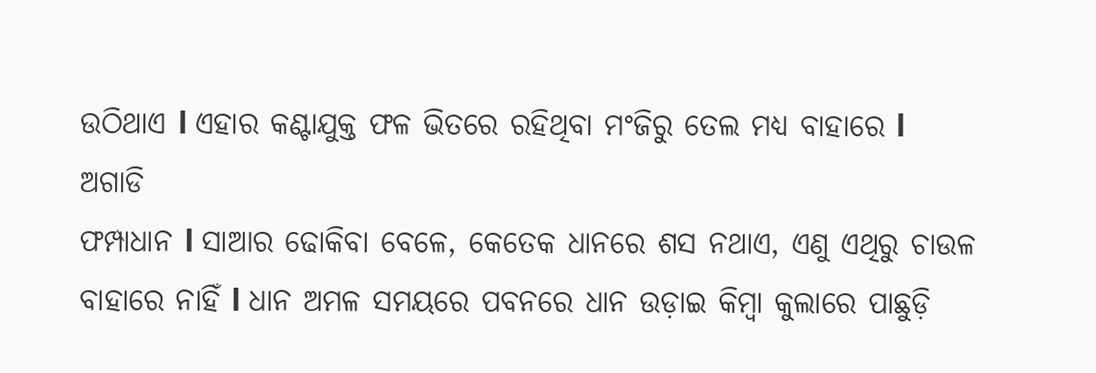ଉଠିଥାଏ l ଏହାର କଣ୍ଟାଯୁକ୍ତ ଫଳ ଭିତରେ ରହିଥିବା ମଂଜିରୁ ତେଲ ମଧ୍ୟ ବାହାରେ l
ଅଗାଡି
ଫମ୍ପାଧାନ l ସାଆର ଢୋକିବା ବେଳେ, କେତେକ ଧାନରେ ଶସ ନଥାଏ, ଏଣୁ ଏଥିରୁ ଚାଉଳ
ବାହାରେ ନାହିଁ l ଧାନ ଅମଳ ସମୟରେ ପବନରେ ଧାନ ଉଡ଼ାଇ କିମ୍ବା କୁଲାରେ ପାଛୁଡ଼ି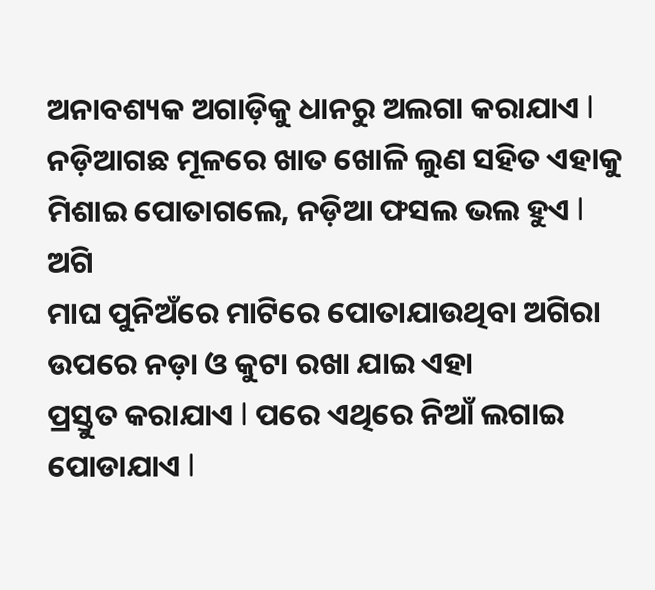ଅନାବଶ୍ୟକ ଅଗାଡ଼ିକୁ ଧାନରୁ ଅଲଗା କରାଯାଏ l ନଡ଼ିଆଗଛ ମୂଳରେ ଖାତ ଖୋଳି ଲୁଣ ସହିତ ଏହାକୁ ମିଶାଇ ପୋତାଗଲେ, ନଡ଼ିଆ ଫସଲ ଭଲ ହୁଏ l
ଅଗି
ମାଘ ପୁନିଅଁରେ ମାଟିରେ ପୋତାଯାଉଥିବା ଅଗିରା ଉପରେ ନଡ଼ା ଓ କୁଟା ରଖା ଯାଇ ଏହା
ପ୍ରସ୍ତୁତ କରାଯାଏ l ପରେ ଏଥିରେ ନିଆଁ ଲଗାଇ ପୋଡାଯାଏ l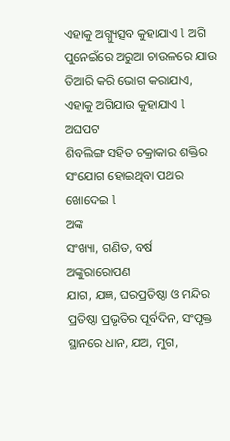ଏହାକୁ ଅଗ୍ନ୍ୟୁତ୍ସବ କୁହାଯାଏ l ଅଗି ପୁନେଇଁରେ ଅରୁଆ ଚାଉଳରେ ଯାଉ ତିଆରି କରି ଭୋଗ କରାଯାଏ, ଏହାକୁ ଅଗିଯାଉ କୁହାଯାଏ l
ଅଘପଟ
ଶିବଲିଙ୍ଗ ସହିତ ଚକ୍ରାକାର ଶକ୍ତିର ସଂଯୋଗ ହୋଇଥିବା ପଥର ଖୋଦେଇ l
ଅଙ୍କ
ସଂଖ୍ୟା, ଗଣିତ, ବର୍ଷ
ଅଙ୍କୁରାରୋପଣ
ଯାଗ, ଯଜ୍ଞ, ଘରପ୍ରତିଷ୍ଠା ଓ ମନ୍ଦିର ପ୍ରତିଷ୍ଠା ପ୍ରଭୃତିର ପୂର୍ବଦିନ, ସଂପୃକ୍ତ ସ୍ଥାନରେ ଧାନ, ଯଅ, ମୁଗ,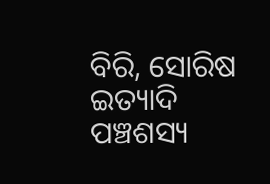ବିରି, ସୋରିଷ ଇତ୍ୟାଦି ପଞ୍ଚଶସ୍ୟ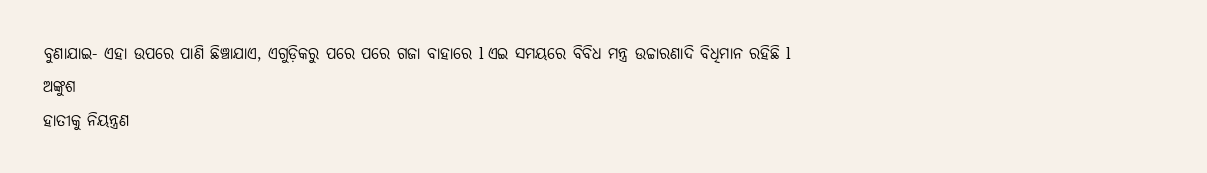ବୁଣାଯାଇ- ଏହା ଉପରେ ପାଣି ଛିଞ୍ଚାଯାଏ, ଏଗୁଡ଼ିକରୁ ପରେ ପରେ ଗଜା ବାହାରେ l ଏଇ ସମୟରେ ବିବିଧ ମନ୍ତ୍ର ଉଚ୍ଚାରଣାଦି ବିଧିମାନ ରହିଛି l
ଅଙ୍କୁଶ
ହାତୀକୁ ନିୟନ୍ତ୍ରଣ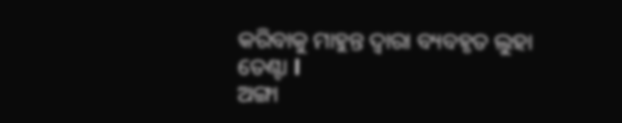କରିବାକୁ ମାହୁନ୍ତ ଦ୍ଵାରା ବ୍ୟବହୃତ ଲୁହା ତେଣ୍ଟା l
ଅଙ୍ଗା